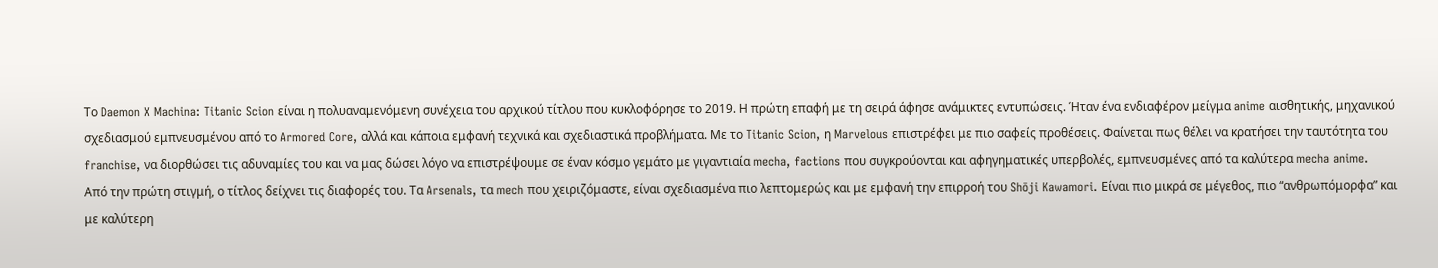Το Daemon X Machina: Titanic Scion είναι η πολυαναμενόμενη συνέχεια του αρχικού τίτλου που κυκλοφόρησε το 2019. Η πρώτη επαφή με τη σειρά άφησε ανάμικτες εντυπώσεις. Ήταν ένα ενδιαφέρον μείγμα anime αισθητικής, μηχανικού σχεδιασμού εμπνευσμένου από το Armored Core, αλλά και κάποια εμφανή τεχνικά και σχεδιαστικά προβλήματα. Με το Titanic Scion, η Marvelous επιστρέφει με πιο σαφείς προθέσεις. Φαίνεται πως θέλει να κρατήσει την ταυτότητα του franchise, να διορθώσει τις αδυναμίες του και να μας δώσει λόγο να επιστρέψουμε σε έναν κόσμο γεμάτο με γιγαντιαία mecha, factions που συγκρούονται και αφηγηματικές υπερβολές, εμπνευσμένες από τα καλύτερα mecha anime.
Από την πρώτη στιγμή, ο τίτλος δείχνει τις διαφορές του. Tα Arsenals, τα mech που χειριζόμαστε, είναι σχεδιασμένα πιο λεπτομερώς και με εμφανή την επιρροή του Shōji Kawamori. Είναι πιο μικρά σε μέγεθος, πιο “ανθρωπόμορφα” και με καλύτερη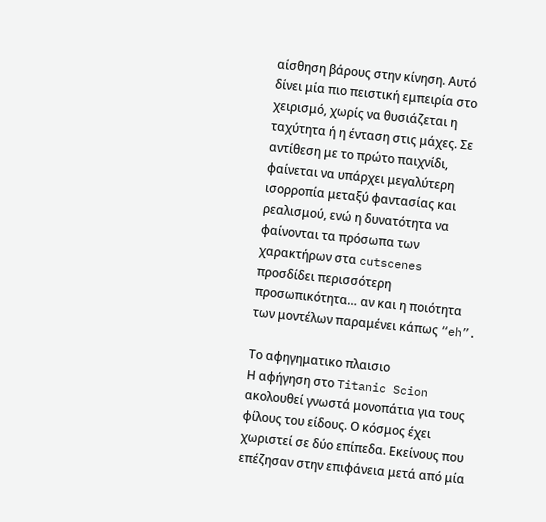αίσθηση βάρους στην κίνηση. Αυτό δίνει μία πιο πειστική εμπειρία στο χειρισμό, χωρίς να θυσιάζεται η ταχύτητα ή η ένταση στις μάχες. Σε αντίθεση με το πρώτο παιχνίδι, φαίνεται να υπάρχει μεγαλύτερη ισορροπία μεταξύ φαντασίας και ρεαλισμού, ενώ η δυνατότητα να φαίνονται τα πρόσωπα των χαρακτήρων στα cutscenes προσδίδει περισσότερη προσωπικότητα… αν και η ποιότητα των μοντέλων παραμένει κάπως “eh”.

Tο αφηγηματικο πλαισιο
Η αφήγηση στο Titanic Scion ακολουθεί γνωστά μονοπάτια για τους φίλους του είδους. Ο κόσμος έχει χωριστεί σε δύο επίπεδα. Εκείνους που επέζησαν στην επιφάνεια μετά από μία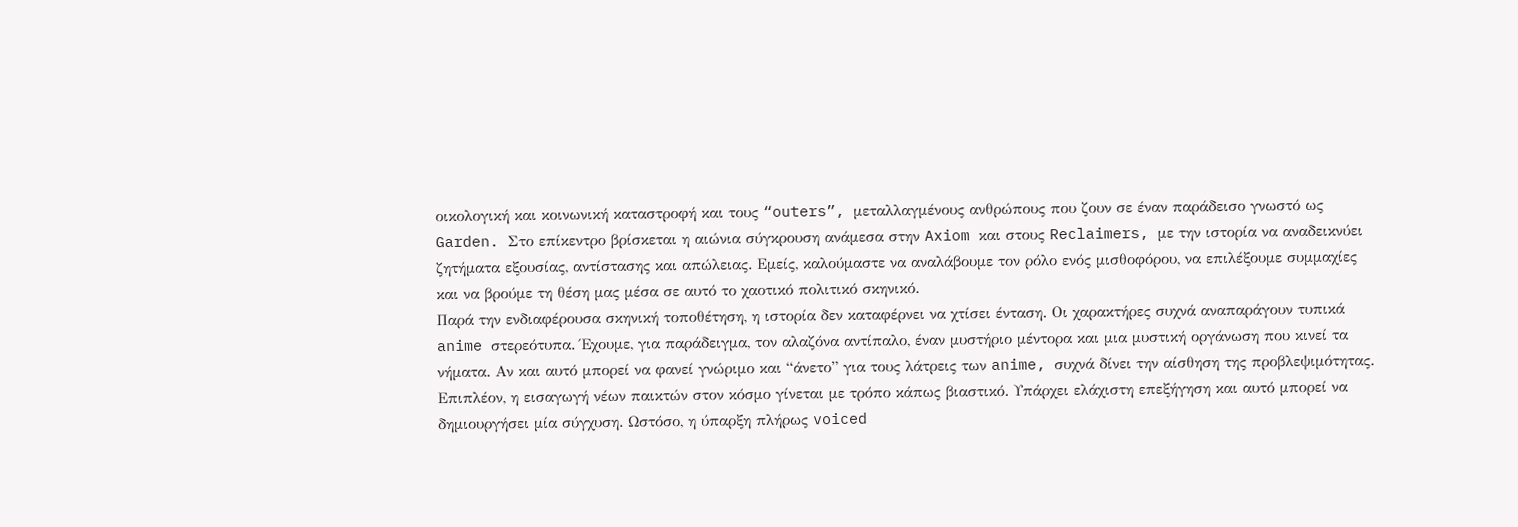οικολογική και κοινωνική καταστροφή και τους “outers”, μεταλλαγμένους ανθρώπους που ζουν σε έναν παράδεισο γνωστό ως Garden. Στο επίκεντρο βρίσκεται η αιώνια σύγκρουση ανάμεσα στην Axiom και στους Reclaimers, με την ιστορία να αναδεικνύει ζητήματα εξουσίας, αντίστασης και απώλειας. Εμείς, καλούμαστε να αναλάβουμε τον ρόλο ενός μισθοφόρου, να επιλέξουμε συμμαχίες και να βρούμε τη θέση μας μέσα σε αυτό το χαοτικό πολιτικό σκηνικό.
Παρά την ενδιαφέρουσα σκηνική τοποθέτηση, η ιστορία δεν καταφέρνει να χτίσει ένταση. Οι χαρακτήρες συχνά αναπαράγουν τυπικά anime στερεότυπα. Έχουμε, για παράδειγμα, τον αλαζόνα αντίπαλο, έναν μυστήριο μέντορα και μια μυστική οργάνωση που κινεί τα νήματα. Αν και αυτό μπορεί να φανεί γνώριμο και “άνετο” για τους λάτρεις των anime, συχνά δίνει την αίσθηση της προβλεψιμότητας. Επιπλέον, η εισαγωγή νέων παικτών στον κόσμο γίνεται με τρόπο κάπως βιαστικό. Υπάρχει ελάχιστη επεξήγηση και αυτό μπορεί να δημιουργήσει μία σύγχυση. Ωστόσο, η ύπαρξη πλήρως voiced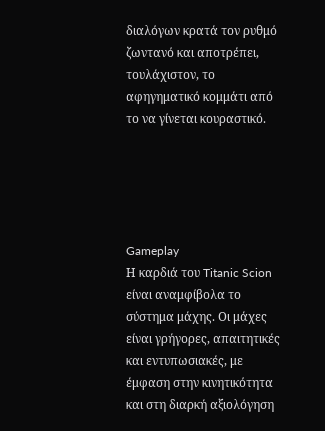διαλόγων κρατά τον ρυθμό ζωντανό και αποτρέπει, τουλάχιστον, το αφηγηματικό κομμάτι από το να γίνεται κουραστικό.





Gameplay
Η καρδιά του Titanic Scion είναι αναμφίβολα το σύστημα μάχης. Οι μάχες είναι γρήγορες, απαιτητικές και εντυπωσιακές, με έμφαση στην κινητικότητα και στη διαρκή αξιολόγηση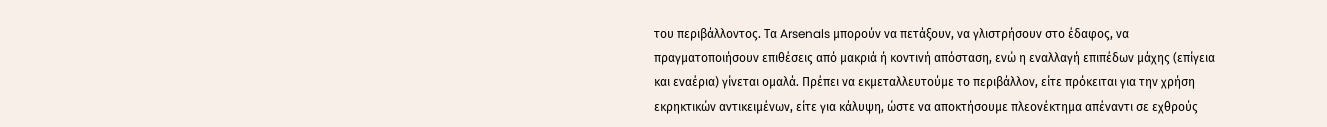του περιβάλλοντος. Τα Arsenals μπορούν να πετάξουν, να γλιστρήσουν στο έδαφος, να πραγματοποιήσουν επιθέσεις από μακριά ή κοντινή απόσταση, ενώ η εναλλαγή επιπέδων μάχης (επίγεια και εναέρια) γίνεται ομαλά. Πρέπει να εκμεταλλευτούμε το περιβάλλον, είτε πρόκειται για την χρήση εκρηκτικών αντικειμένων, είτε για κάλυψη, ώστε να αποκτήσουμε πλεονέκτημα απέναντι σε εχθρούς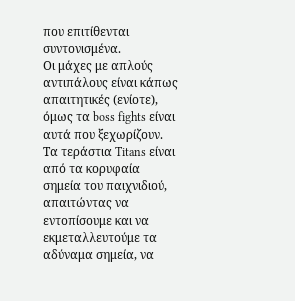που επιτίθενται συντονισμένα.
Οι μάχες με απλούς αντιπάλους είναι κάπως απαιτητικές (ενίοτε), όμως τα boss fights είναι αυτά που ξεχωρίζουν. Τα τεράστια Titans είναι από τα κορυφαία σημεία του παιχνιδιού, απαιτώντας να εντοπίσουμε και να εκμεταλλευτούμε τα αδύναμα σημεία, να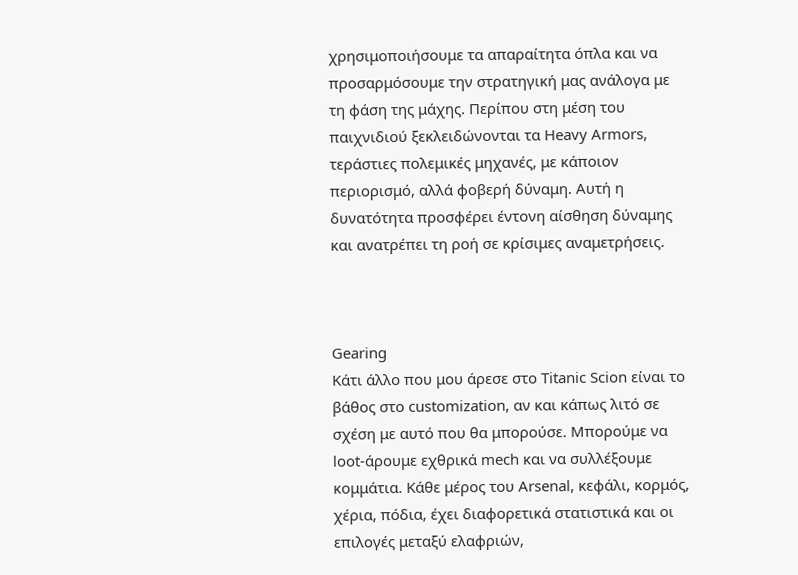χρησιμοποιήσουμε τα απαραίτητα όπλα και να προσαρμόσουμε την στρατηγική μας ανάλογα με τη φάση της μάχης. Περίπου στη μέση του παιχνιδιού ξεκλειδώνονται τα Heavy Armors, τεράστιες πολεμικές μηχανές, με κάποιον περιορισμό, αλλά φοβερή δύναμη. Αυτή η δυνατότητα προσφέρει έντονη αίσθηση δύναμης και ανατρέπει τη ροή σε κρίσιμες αναμετρήσεις.



Gearing
Κάτι άλλο που μου άρεσε στο Titanic Scion είναι το βάθος στο customization, αν και κάπως λιτό σε σχέση με αυτό που θα μπορούσε. Μπορούμε να loot-άρουμε εχθρικά mech και να συλλέξουμε κομμάτια. Κάθε μέρος του Arsenal, κεφάλι, κορμός, χέρια, πόδια, έχει διαφορετικά στατιστικά και οι επιλογές μεταξύ ελαφριών,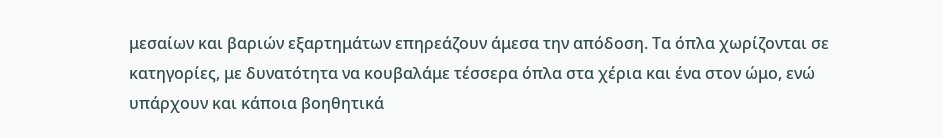μεσαίων και βαριών εξαρτημάτων επηρεάζουν άμεσα την απόδοση. Τα όπλα χωρίζονται σε κατηγορίες, με δυνατότητα να κουβαλάμε τέσσερα όπλα στα χέρια και ένα στον ώμο, ενώ υπάρχουν και κάποια βοηθητικά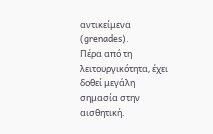αντικείμενα (grenades).
Πέρα από τη λειτουργικότητα, έχει δοθεί μεγάλη σημασία στην αισθητική.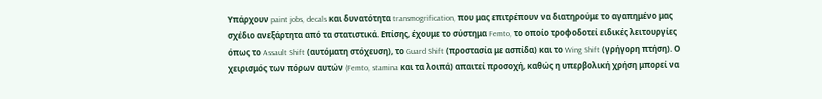Υπάρχουν paint jobs, decals και δυνατότητα transmogrification, που μας επιτρέπουν να διατηρούμε το αγαπημένο μας σχέδιο ανεξάρτητα από τα στατιστικά. Επίσης, έχουμε το σύστημα Femto, το οποίο τροφοδοτεί ειδικές λειτουργίες όπως το Assault Shift (αυτόματη στόχευση), το Guard Shift (προστασία με ασπίδα) και το Wing Shift (γρήγορη πτήση). Ο χειρισμός των πόρων αυτών (Femto, stamina και τα λοιπά) απαιτεί προσοχή, καθώς η υπερβολική χρήση μπορεί να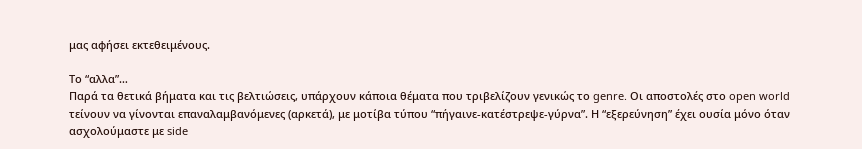μας αφήσει εκτεθειμένους.

Το “αλλα”…
Παρά τα θετικά βήματα και τις βελτιώσεις, υπάρχουν κάποια θέματα που τριβελίζουν γενικώς το genre. Οι αποστολές στο open world τείνουν να γίνονται επαναλαμβανόμενες (αρκετά), με μοτίβα τύπου “πήγαινε-κατέστρεψε-γύρνα”. Η “εξερεύνηση” έχει ουσία μόνο όταν ασχολούμαστε με side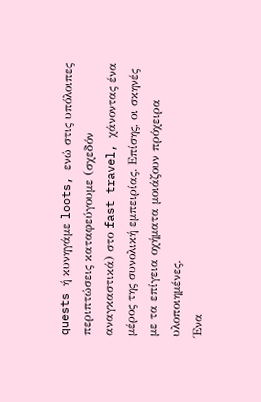quests ή κυνηγάμε loots, ενώ στις υπόλοιπες περιπτώσεις καταφεύγουμε (σχεδόν αναγκαστικά) στο fast travel, χάνοντας ένα μέρος της συνολική εμπειρίας. Επίσης, οι σκηνές με τα επίγεια οχήματα μοιάζουν πρόχειρα υλοποιημένες.
Ένα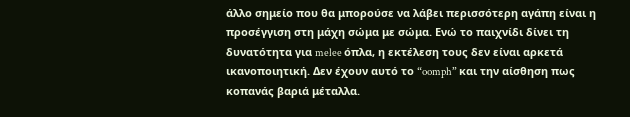άλλο σημείο που θα μπορούσε να λάβει περισσότερη αγάπη είναι η προσέγγιση στη μάχη σώμα με σώμα. Ενώ το παιχνίδι δίνει τη δυνατότητα για melee όπλα, η εκτέλεση τους δεν είναι αρκετά ικανοποιητική. Δεν έχουν αυτό το “oomph” και την αίσθηση πως κοπανάς βαριά μέταλλα.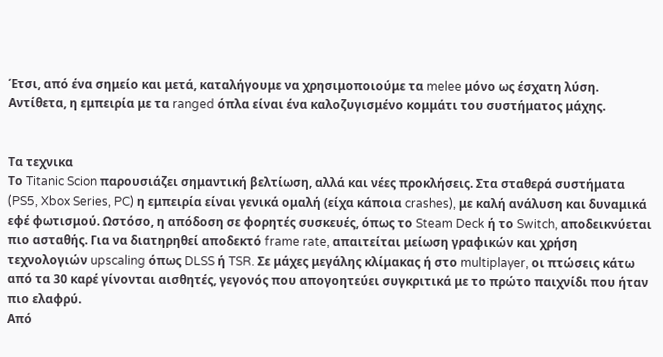Έτσι, από ένα σημείο και μετά, καταλήγουμε να χρησιμοποιούμε τα melee μόνο ως έσχατη λύση. Αντίθετα, η εμπειρία με τα ranged όπλα είναι ένα καλοζυγισμένο κομμάτι του συστήματος μάχης.


Τα τεχνικα
Το Titanic Scion παρουσιάζει σημαντική βελτίωση, αλλά και νέες προκλήσεις. Στα σταθερά συστήματα (PS5, Xbox Series, PC) η εμπειρία είναι γενικά ομαλή (είχα κάποια crashes), με καλή ανάλυση και δυναμικά εφέ φωτισμού. Ωστόσο, η απόδοση σε φορητές συσκευές, όπως το Steam Deck ή το Switch, αποδεικνύεται πιο ασταθής. Για να διατηρηθεί αποδεκτό frame rate, απαιτείται μείωση γραφικών και χρήση τεχνολογιών upscaling όπως DLSS ή TSR. Σε μάχες μεγάλης κλίμακας ή στο multiplayer, οι πτώσεις κάτω από τα 30 καρέ γίνονται αισθητές, γεγονός που απογοητεύει συγκριτικά με το πρώτο παιχνίδι που ήταν πιο ελαφρύ.
Από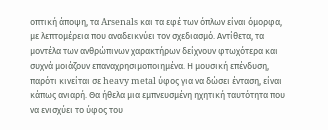οπτική άποψη, τα Arsenals και τα εφέ των όπλων είναι όμορφα, με λεπτομέρεια που αναδεικνύει τον σχεδιασμό. Αντίθετα, τα μοντέλα των ανθρώπινων χαρακτήρων δείχνουν φτωχότερα και συχνά μοιάζουν επαναχρησιμοποιημένα. Η μουσική επένδυση, παρότι κινείται σε heavy metal ύφος για να δώσει ένταση, είναι κάπως ανιαρή. Θα ήθελα μια εμπνευσμένη ηχητική ταυτότητα που να ενισχύει το ύφος του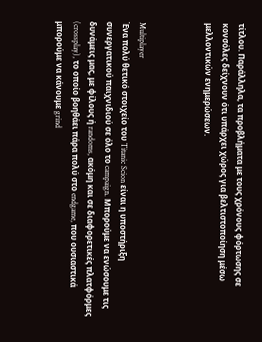τίτλου. Παράλληλα, τα προβλήματα με τους χρόνους φόρτωσης σε κονσόλες δείχνουν ότι υπάρχει χώρος για βελτιστοποίηση μέσω μελλοντικών ενημερώσεων.



Multiplayer
Ένα πολύ θετικό στοιχείο του Titanic Scion είναι η υποστήριξη συνεργατικού παιχνιδιού σε όλο το campaign. Μπορούμε να ενώσουμε τις δυνάμεις μας, με φίλους ή randoms, ακόμη και σε διαφορετικές πλατφόρμες (crossplay), το οποίο βοηθάει πάρα πολύ στο endgame, που ουσιαστικά μπορούμε να κάνουμε grind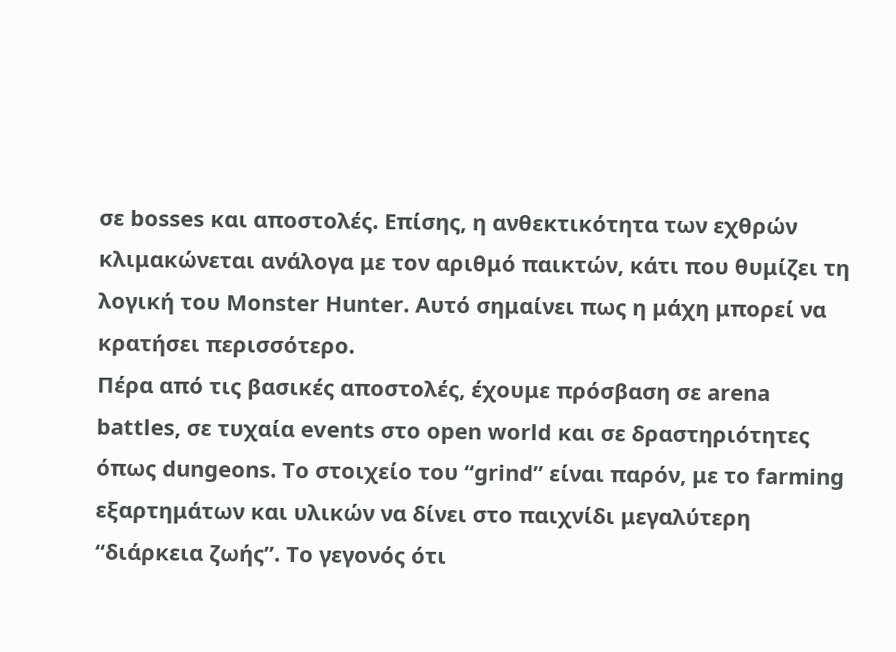σε bosses και αποστολές. Επίσης, η ανθεκτικότητα των εχθρών κλιμακώνεται ανάλογα με τον αριθμό παικτών, κάτι που θυμίζει τη λογική του Monster Hunter. Αυτό σημαίνει πως η μάχη μπορεί να κρατήσει περισσότερο.
Πέρα από τις βασικές αποστολές, έχουμε πρόσβαση σε arena battles, σε τυχαία events στο open world και σε δραστηριότητες όπως dungeons. Το στοιχείο του “grind” είναι παρόν, με το farming εξαρτημάτων και υλικών να δίνει στο παιχνίδι μεγαλύτερη “διάρκεια ζωής”. Το γεγονός ότι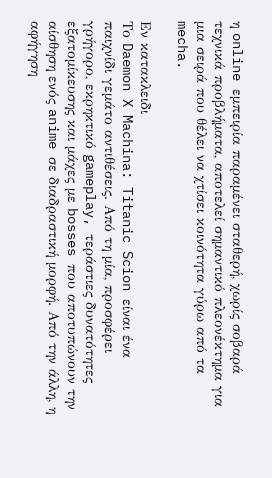η online εμπειρία παραμένει σταθερή, χωρίς σοβαρά τεχνικά προβλήματα, αποτελεί σημαντικό πλεονέκτημα για μια σειρά που θέλει να χτίσει κοινότητα γύρω από τα mecha.

Εν κατακλειδι
Το Daemon X Machina: Titanic Scion είναι ένα παιχνίδι γεμάτο αντιθέσεις. Από τη μία, προσφέρει γρήγορο, εκρηκτικό gameplay, τεράστιες δυνατότητες εξατομίκευσης και μάχες με bosses που αποτυπώνουν την αίσθηση ενός anime σε διαδραστική μορφή. Από την άλλη, η αφήγηση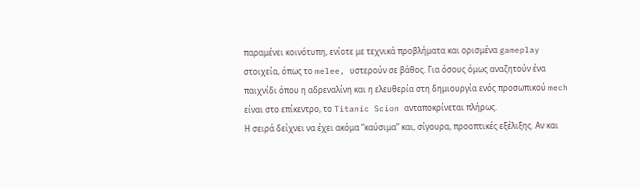παραμένει κοινότυπη, ενίοτε με τεχνικά προβλήματα και ορισμένα gameplay στοιχεία, όπως το melee, υστερούν σε βάθος. Για όσους όμως αναζητούν ένα παιχνίδι όπου η αδρεναλίνη και η ελευθερία στη δημιουργία ενός προσωπικού mech είναι στο επίκεντρο, το Titanic Scion ανταποκρίνεται πλήρως.
Η σειρά δείχνει να έχει ακόμα “καύσιμα” και, σίγουρα, προοπτικές εξέλιξης. Αν και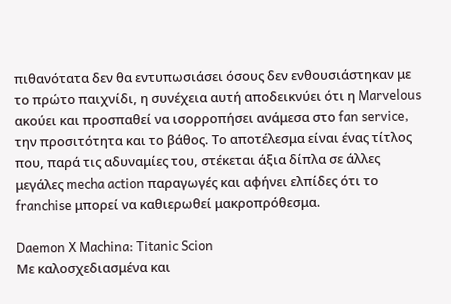πιθανότατα δεν θα εντυπωσιάσει όσους δεν ενθουσιάστηκαν με το πρώτο παιχνίδι, η συνέχεια αυτή αποδεικνύει ότι η Marvelous ακούει και προσπαθεί να ισορροπήσει ανάμεσα στο fan service, την προσιτότητα και το βάθος. Το αποτέλεσμα είναι ένας τίτλος που, παρά τις αδυναμίες του, στέκεται άξια δίπλα σε άλλες μεγάλες mecha action παραγωγές και αφήνει ελπίδες ότι το franchise μπορεί να καθιερωθεί μακροπρόθεσμα.

Daemon X Machina: Titanic Scion
Με καλοσχεδιασμένα και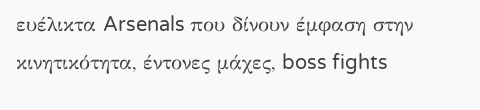ευέλικτα Arsenals που δίνουν έμφαση στην κινητικότητα, έντονες μάχες, boss fights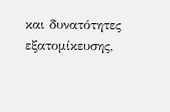και δυνατότητες εξατομίκευσης,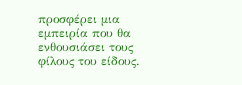προσφέρει μια εμπειρία που θα ενθουσιάσει τους φίλους του είδους.